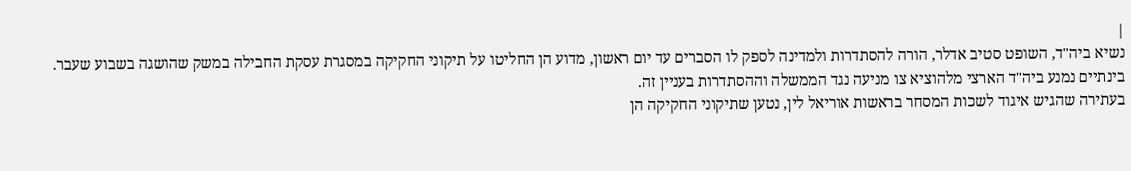|
נשיא ביה"ד, השופט סטיב אדלר, הורה להסתדרות ולמדינה לספק לו הסברים עד יום ראשון, מדוע הן החליטו על תיקוני החקיקה במסגרת עסקת החבילה במשק שהושגה בשבוע שעבר. בינתיים נמנע ביה"ד הארצי מלהוציא צו מניעה נגד הממשלה וההסתדרות בעניין זה.
בעתירה שהגיש איגוד לשכות המסחר בראשות אוריאל לין, נטען שתיקוני החקיקה הן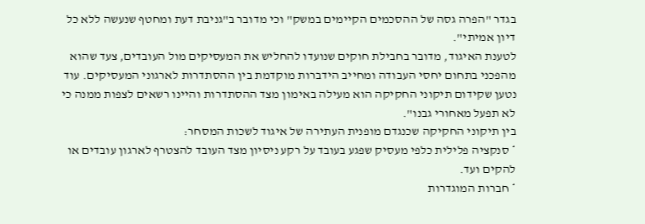בגדר "הפרה גסה של ההסכמים הקיימים במשק" וכי מדובר ב"גניבת דעת ומחטף שנעשה ללא כל דיון אמיתי".
לטענת האיגוד, מדובר בחבילת חוקים שנועדו להחליש את המעסיקים מול העובדים, צעד שהוא מהפכני בתחום יחסי העבודה ומחייב הידברות מוקדמת בין ההסתדרות לארגוני המעסיקים. עוד נטען שקידום תיקוני החקיקה הוא מעילה באימון מצד ההסתדרות והיינו רשאים לצפות ממנה כי לא תפעל מאחורי גבנו".
בין תיקוני החקיקה שכנגדם מופנית העתירה של איגוד לשכות המסחר:
* סנקציה פלילית כלפי מעסיק שפגע בעובד על רקע ניסיון מצד העובד להצטרף לארגון עובדים או להקים ועד.
* חברות המוגדרות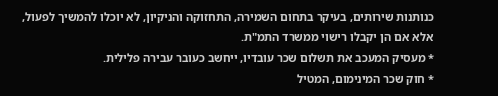כנותנות שירותים, בעיקר בתחום השמירה, התחזוקה והניקיון, לא יוכלו להמשיך לפעול, אלא אם הן יקבלו רישוי ממשרד התמ"ת.
* מעסיק המעכב את תשלום שכר עובדיו, ייחשב כעובר עבירה פלילית.
* חוק שכר המינימום, המטיל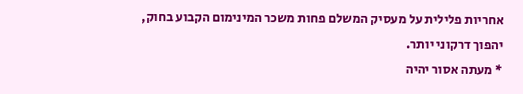אחריות פלילית על מעסיק המשלם פחות משכר המינימום הקבוע בחוק, יהפוך דרקוני יותר.
* מעתה אסור יהיה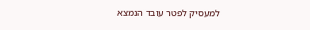למעסיק לפטר עובד הנמצא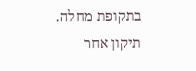בתקופת מחלה. תיקון אחר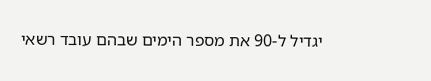יגדיל ל-90 את מספר הימים שבהם עובד רשאי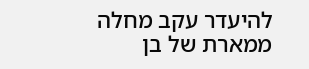להיעדר עקב מחלה ממארת של בן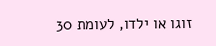זוגו או ילדו, לעומת 30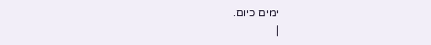ימים כיום.
|